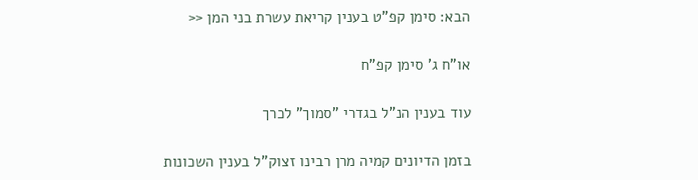הבא: סימן קפ"ט בענין קריאת עשרת בני המן <<

או"ח ג' סימן קפ"ח

עוד בענין הנ"ל בגדרי "סמוך" לכרך

בזמן הדיונים קמיה מרן רבינו זצוק"ל בענין השכונות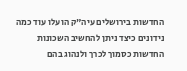החדשות בירושלים עיה"ק הועלו עוד כמה נידונים כיצד ניתן להחשיב השכונות החדשות כסמוך לכרך ולנהוג בהם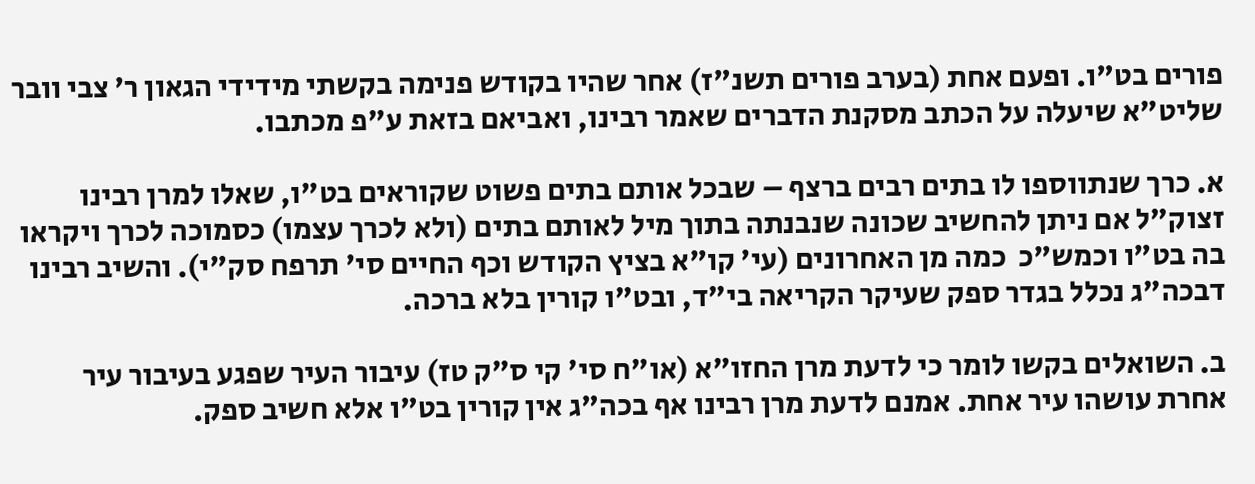פורים בט"ו. ופעם אחת (בערב פורים תשנ"ז) אחר שהיו בקודש פנימה בקשתי מידידי הגאון ר' צבי וובר שליט"א שיעלה על הכתב מסקנת הדברים שאמר רבינו, ואביאם בזאת ע"פ מכתבו.

א. כרך שנתווספו לו בתים רבים ברצף – שבכל אותם בתים פשוט שקוראים בט"ו, שאלו למרן רבינו זצוק"ל אם ניתן להחשיב שכונה שנבנתה בתוך מיל לאותם בתים (ולא לכרך עצמו) כסמוכה לכרך ויקראו בה בט"ו וכמש"כ  כמה מן האחרונים (עי' קו"א בציץ הקודש וכף החיים סי' תרפח סק"י). והשיב רבינו דבכה"ג נכלל בגדר ספק שעיקר הקריאה בי"ד, ובט"ו קורין בלא ברכה.

ב. השואלים בקשו לומר כי לדעת מרן החזו"א (או"ח סי' קי ס"ק טז) עיבור העיר שפגע בעיבור עיר אחרת עושהו עיר אחת. אמנם לדעת מרן רבינו אף בכה"ג אין קורין בט"ו אלא חשיב ספק.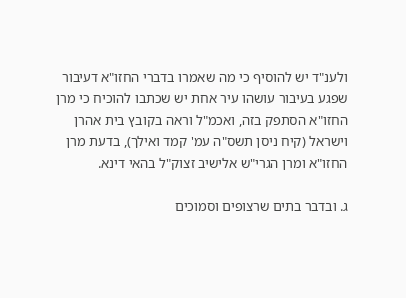ולענ"ד יש להוסיף כי מה שאמרו בדברי החזו"א דעיבור שפגע בעיבור עושהו עיר אחת יש שכתבו להוכיח כי מרן החזו"א הסתפק בזה, ואכמ"ל וראה בקובץ בית אהרן וישראל (קיח ניסן תשס"ה עמ' קמד ואילך), בדעת מרן החזו"א ומרן הגרי"ש אלישיב זצוק"ל בהאי דינא.

ג. ובדבר בתים שרצופים וסמוכים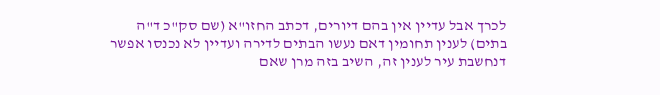לכרך אבל עדיין אין בהם דיורים, דכתב החזו"א (שם סק"כ ד"ה בתים) לענין תחומין דאם נעשו הבתים לדירה ועדיין לא נכנסו אפשר דנחשבת עיר לענין זה, השיב בזה מרן שאם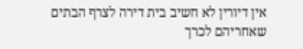אין דיורין לא חשיב בית דירה לצרף הבתים שאחריהם לכרך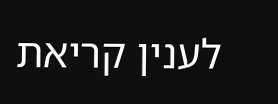לענין קריאת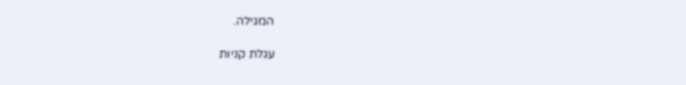המגילה.

עגלת קניות